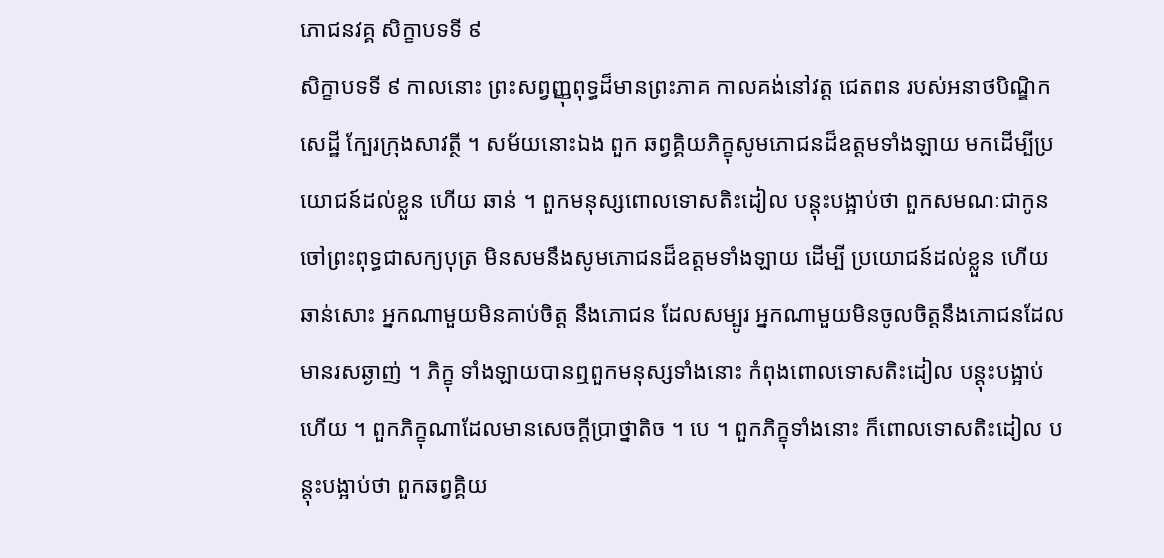ភោជនវគ្គ សិក្ខាបទទី ៩
សិក្ខាបទទី ៩ កាលនោះ ព្រះសព្វញ្ញុពុទ្ធដ៏មានព្រះភាគ កាលគង់នៅវត្ត ជេតពន របស់អនាថបិណ្ឌិកសេដ្ឋី ក្បែរក្រុងសាវត្ថី ។ សម័យនោះឯង ពួក ឆព្វគ្គិយភិក្ខុសូមភោជនដ៏ឧត្តមទាំងឡាយ មកដើម្បីប្រយោជន៍ដល់ខ្លួន ហើយ ឆាន់ ។ ពួកមនុស្សពោលទោសតិះដៀល បន្តុះបង្អាប់ថា ពួកសមណៈជាកូន ចៅព្រះពុទ្ធជាសក្យបុត្រ មិនសមនឹងសូមភោជនដ៏ឧត្តមទាំងឡាយ ដើម្បី ប្រយោជន៍ដល់ខ្លួន ហើយឆាន់សោះ អ្នកណាមួយមិនគាប់ចិត្ត នឹងភោជន ដែលសម្បូរ អ្នកណាមួយមិនចូលចិត្តនឹងភោជនដែលមានរសឆ្ងាញ់ ។ ភិក្ខុ ទាំងឡាយបានឮពួកមនុស្សទាំងនោះ កំពុងពោលទោសតិះដៀល បន្តុះបង្អាប់ ហើយ ។ ពួកភិក្ខុណាដែលមានសេចក្តីប្រាថ្នាតិច ។ បេ ។ ពួកភិក្ខុទាំងនោះ ក៏ពោលទោសតិះដៀល បន្តុះបង្អាប់ថា ពួកឆព្វគ្គិយ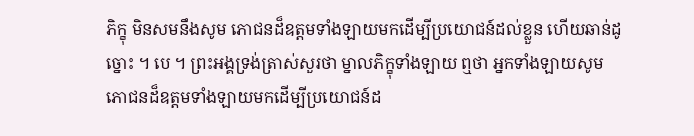ភិក្ខុ មិនសមនឹងសូម ភោជនដ៏ឧត្តមទាំងឡាយមកដើម្បីប្រយោជន៍ដល់ខ្លួន ហើយឆាន់ដូច្នោះ ។ បេ ។ ព្រះអង្គទ្រង់ត្រាស់សួរថា ម្នាលភិក្ខុទាំងឡាយ ឮថា អ្នកទាំងឡាយសូម ភោជនដ៏ឧត្តមទាំងឡាយមកដើម្បីប្រយោជន៍ដ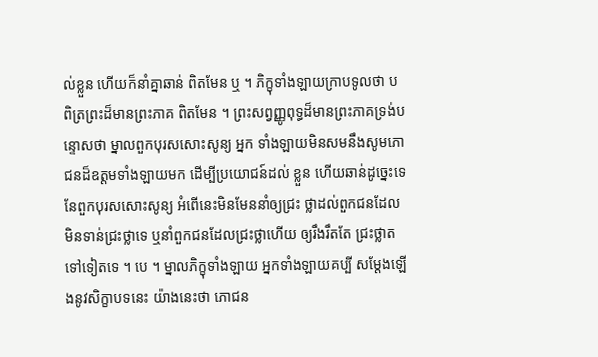ល់ខ្លួន ហើយក៏នាំគ្នាឆាន់ ពិតមែន ឬ ។ ភិក្ខុទាំងឡាយក្រាបទូលថា បពិត្រព្រះដ៏មានព្រះភាគ ពិតមែន ។ ព្រះសព្វញ្ញូពុទ្ធដ៏មានព្រះភាគទ្រង់បន្ទោសថា ម្នាលពួកបុរសសោះសូន្យ អ្នក ទាំងឡាយមិនសមនឹងសូមភោជនដ៏ឧត្តមទាំងឡាយមក ដើម្បីប្រយោជន៍ដល់ ខ្លួន ហើយឆាន់ដូច្នេះទេ នែពួកបុរសសោះសូន្យ អំពើនេះមិនមែននាំឲ្យជ្រះ ថ្លាដល់ពួកជនដែលមិនទាន់ជ្រះថ្លាទេ ឬនាំពួកជនដែលជ្រះថ្លាហើយ ឲ្យរឹងរឹតតែ ជ្រះថ្លាតទៅទៀតទេ ។ បេ ។ ម្នាលភិក្ខុទាំងឡាយ អ្នកទាំងឡាយគប្បី សម្តែងឡើងនូវសិក្ខាបទនេះ យ៉ាងនេះថា ភោជន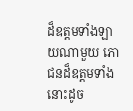ដ៏ឧត្តមទាំងឡាយណាមួយ ភោជនដ៏ឧត្តមទាំងនោះដូច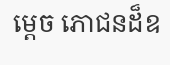ម្តេច ភោជនដ៏ឧ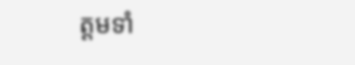ត្តមទាំ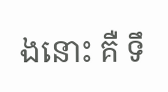ងនោះ គឺ ទឹ